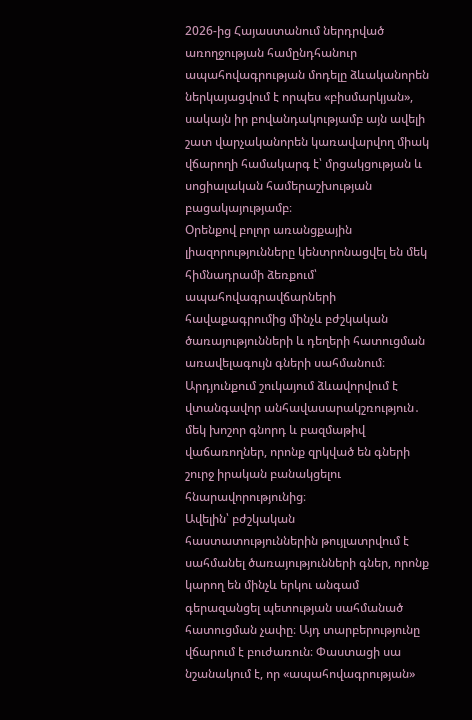2026-ից Հայաստանում ներդրված առողջության համընդհանուր ապահովագրության մոդելը ձևականորեն ներկայացվում է որպես «բիսմարկյան», սակայն իր բովանդակությամբ այն ավելի շատ վարչականորեն կառավարվող միակ վճարողի համակարգ է՝ մրցակցության և սոցիալական համերաշխության բացակայությամբ։
Օրենքով բոլոր առանցքային լիազորությունները կենտրոնացվել են մեկ հիմնադրամի ձեռքում՝ ապահովագրավճարների հավաքագրումից մինչև բժշկական ծառայությունների և դեղերի հատուցման առավելագույն գների սահմանում։ Արդյունքում շուկայում ձևավորվում է վտանգավոր անհավասարակշռություն․ մեկ խոշոր գնորդ և բազմաթիվ վաճառողներ, որոնք զրկված են գների շուրջ իրական բանակցելու հնարավորությունից։
Ավելին՝ բժշկական հաստատություններին թույլատրվում է սահմանել ծառայությունների գներ, որոնք կարող են մինչև երկու անգամ գերազանցել պետության սահմանած հատուցման չափը։ Այդ տարբերությունը վճարում է բուժառուն։ Փաստացի սա նշանակում է, որ «ապահովագրության»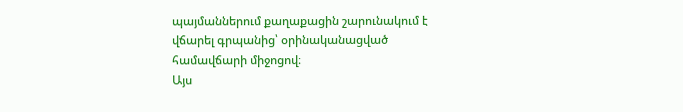պայմաններում քաղաքացին շարունակում է վճարել գրպանից՝ օրինականացված համավճարի միջոցով։
Այս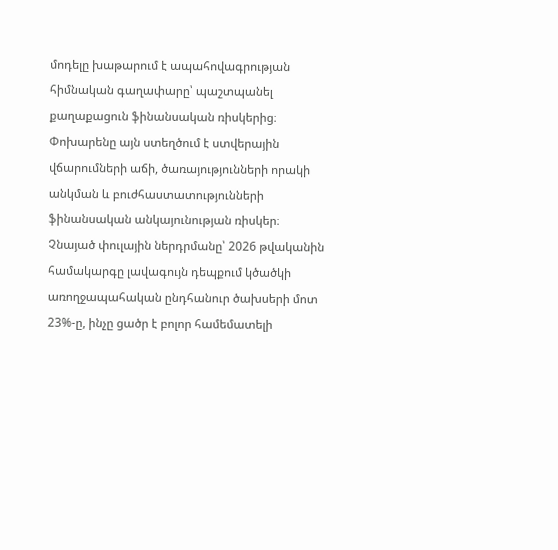մոդելը խաթարում է ապահովագրության հիմնական գաղափարը՝ պաշտպանել քաղաքացուն ֆինանսական ռիսկերից։ Փոխարենը այն ստեղծում է ստվերային վճարումների աճի, ծառայությունների որակի անկման և բուժհաստատությունների ֆինանսական անկայունության ռիսկեր։
Չնայած փուլային ներդրմանը՝ 2026 թվականին համակարգը լավագույն դեպքում կծածկի առողջապահական ընդհանուր ծախսերի մոտ 23%-ը, ինչը ցածր է բոլոր համեմատելի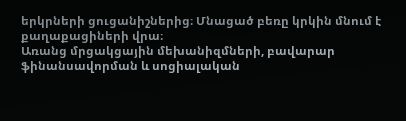երկրների ցուցանիշներից։ Մնացած բեռը կրկին մնում է քաղաքացիների վրա։
Առանց մրցակցային մեխանիզմների, բավարար ֆինանսավորման և սոցիալական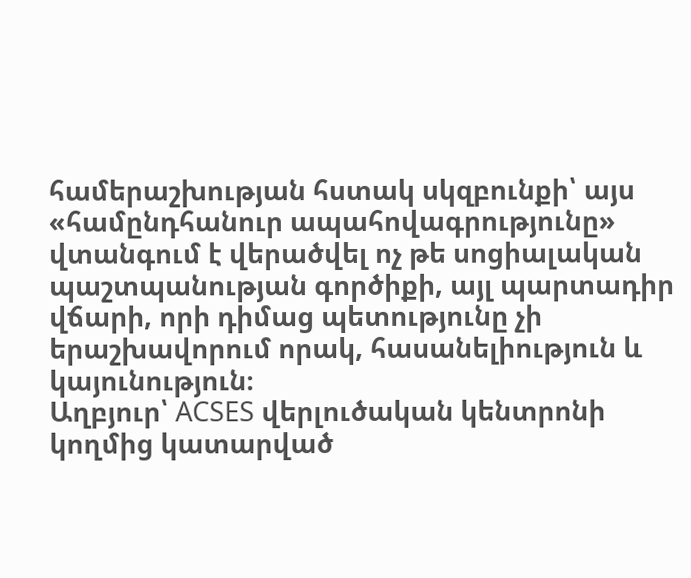համերաշխության հստակ սկզբունքի՝ այս «համընդհանուր ապահովագրությունը» վտանգում է վերածվել ոչ թե սոցիալական պաշտպանության գործիքի, այլ պարտադիր վճարի, որի դիմաց պետությունը չի երաշխավորում որակ, հասանելիություն և կայունություն։
Աղբյուր՝ ACSES վերլուծական կենտրոնի կողմից կատարված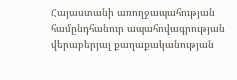Հայաստանի առողջապահության համընդհանուր ապահովագրության վերաբերյալ քաղաքականության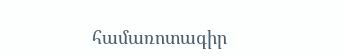համառոտագիր